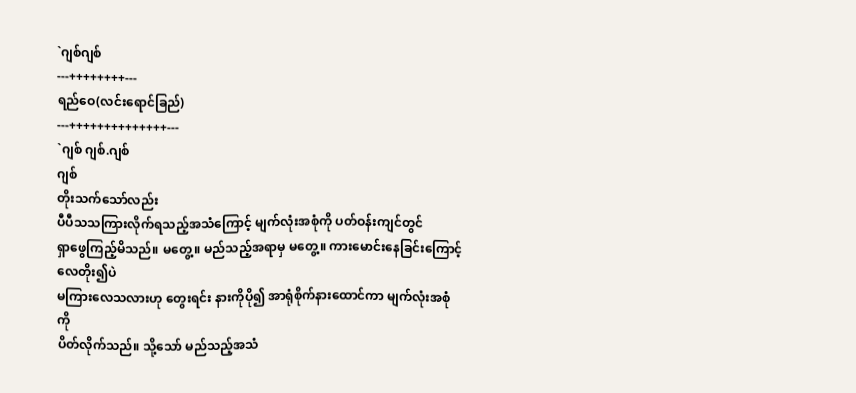`ဂျစ်ဂျစ်
---++++++++---
ရည်ဝေ(လင်းရောင်ခြည်)
---++++++++++++++---
`ဂျစ် ဂျစ်.ဂျစ်
ဂျစ်
တိုးသက်သော်လည်း
ပီပီသသကြားလိုက်ရသည့်အသံကြောင့် မျက်လုံးအစုံကို ပတ်ဝန်းကျင်တွင်
ရှာဖွေကြည့်မိသည်။ မတွေ့။ မည်သည့်အရာမှ မတွေ့။ ကားမောင်းနေခြင်းကြောင့် လေတိုး၍ပဲ
မကြားလေသလားဟု တွေးရင်း နားကိုပို၍ အာရုံစိုက်နားထောင်ကာ မျက်လုံးအစုံကို
ပိတ်လိုက်သည်။ သို့သော် မည်သည့်အသံ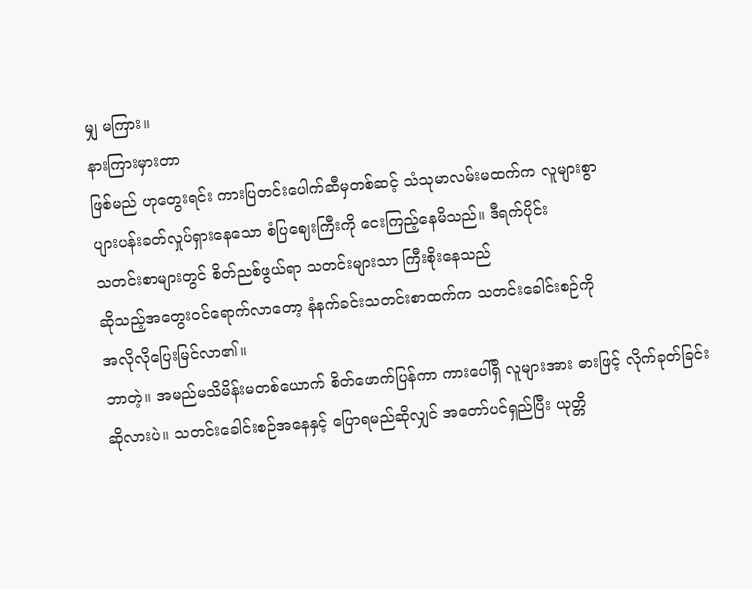မျှ မကြား။
နားကြားမှားတာ
ဖြစ်မည် ဟုတွေးရင်း ကားပြတင်းပေါက်ဆီမှတစ်ဆင့် သံသုမာလမ်းမထက်က လူများစွာ
ပျားပန်းခတ်လှုပ်ရှားနေသော စံပြဈေးကြီးကို ငေးကြည့်နေမိသည်။ ဒီရက်ပိုင်း
သတင်းစာများတွင် စိတ်ညစ်ဖွယ်ရာ သတင်းများသာ ကြီးစိုးနေသည်
ဆိုသည့်အတွေးဝင်ရောက်လာတော့ နံနက်ခင်းသတင်းစာထက်က သတင်းခေါင်းစဉ်ကို
အလိုလိုပြေးမြင်လာ၏။
ဘာတဲ့။ အမည်မသိမိန်းမတစ်ယောက် စိတ်ဖောက်ပြန်ကာ ကားပေါ်ရှိ လူများအား ဓားဖြင့် လိုက်ခုတ်ခြင်း ဆိုလားပဲ။ သတင်းခေါင်းစဉ်အနေနှင့် ပြောရမည်ဆိုလျှင် အတော်ပင်ရှည်ပြီး ယုတ္တိ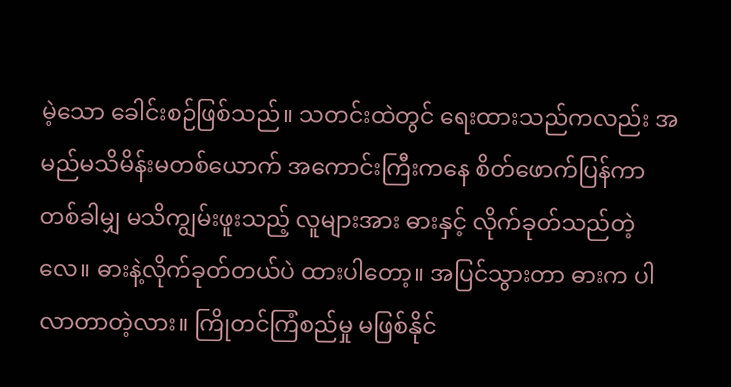မဲ့သော ခေါင်းစဉ်ဖြစ်သည်။ သတင်းထဲတွင် ရေးထားသည်ကလည်း အမည်မသိမိန်းမတစ်ယောက် အကောင်းကြီးကနေ စိတ်ဖောက်ပြန်ကာ တစ်ခါမျှ မသိကျွမ်းဖူးသည့် လူများအား ဓားနှင့် လိုက်ခုတ်သည်တဲ့လေ။ ဓားနဲ့လိုက်ခုတ်တယ်ပဲ ထားပါတော့။ အပြင်သွားတာ ဓားက ပါလာတာတဲ့လား။ ကြိုတင်ကြံစည်မှု မဖြစ်နိုင်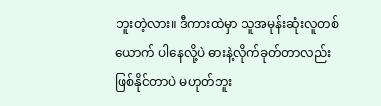ဘူးတဲ့လား။ ဒီကားထဲမှာ သူအမုန်းဆုံးလူတစ်ယောက် ပါနေလို့ပဲ ဓားနဲ့လိုက်ခုတ်တာလည်း ဖြစ်နိုင်တာပဲ မဟုတ်ဘူး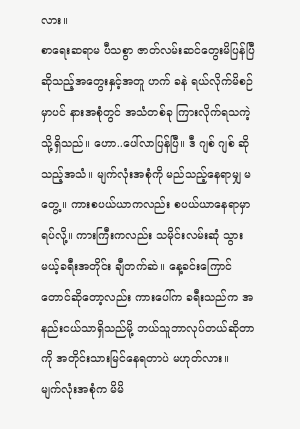လား။
စာရေးဆရာမ ပီသစွာ ဇာတ်လမ်းဆင်တွေးမိပြန်ပြီ ဆိုသည့်အတွေးနှင့်အတူ ဟက် ခနဲ ရယ်လိုက်မိစဉ်မှာပင် နားအစုံတွင် အသံတစ်ခု ကြားလိုက်ရသကဲ့သို့ရှိသည်။ ဟော..ပေါ်လာပြန်ပြီ။ ဒီ ဂျစ် ဂျစ် ဆိုသည့်အသံ။ မျက်လုံးအစုံကို မည်သည့်နေရာမျှ မတွေ့။ ကားစပယ်ယာကလည်း စပယ်ယာနေရာမှာ ရပ်လို့။ ကားကြီးကလည်း သမိုင်းလမ်းဆုံ သွားမယ့်ခရီးအတိုင်း ချီတက်ဆဲ။ နေ့ခင်းကြောင်တောင်ဆိုတော့လည်း ကားပေါ်က ခရီးသည်က အနည်းငယ်သာရှိသည်မို့ ဘယ်သူဘာလုပ်တယ်ဆိုတာကို အတိုင်းသားမြင်နေရတာပဲ မဟုတ်လား။
မျက်လုံးအစုံက မိမိ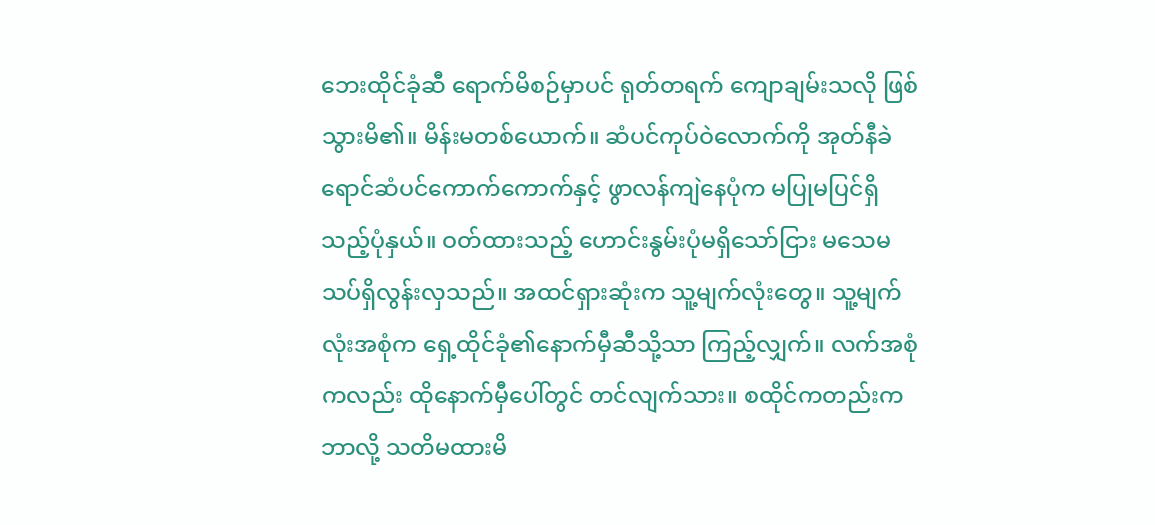ဘေးထိုင်ခုံဆီ ရောက်မိစဉ်မှာပင် ရုတ်တရက် ကျောချမ်းသလို ဖြစ်သွားမိ၏။ မိန်းမတစ်ယောက်။ ဆံပင်ကုပ်ဝဲလောက်ကို အုတ်နီခဲရောင်ဆံပင်ကောက်ကောက်နှင့် ဖွာလန်ကျဲနေပုံက မပြုမပြင်ရှိသည့်ပုံနှယ်။ ဝတ်ထားသည့် ဟောင်းနွမ်းပုံမရှိသော်ငြား မသေမသပ်ရှိလွန်းလှသည်။ အထင်ရှားဆုံးက သူ့မျက်လုံးတွေ။ သူ့မျက်လုံးအစုံက ရှေ့ထိုင်ခုံ၏နောက်မှီဆီသို့သာ ကြည့်လျှက်။ လက်အစုံကလည်း ထိုနောက်မှီပေါ်တွင် တင်လျက်သား။ စထိုင်ကတည်းက ဘာလို့ သတိမထားမိ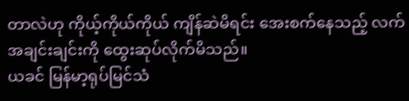တာလဲဟု ကိုယ့်ကိုယ်ကိုယ် ကျိန်ဆဲမိရင်း အေးစက်နေသည့် လက်အချင်းချင်းကို ထွေးဆုပ်လိုက်မိသည်။
ယခင် မြန်မာ့ရုပ်မြင်သံ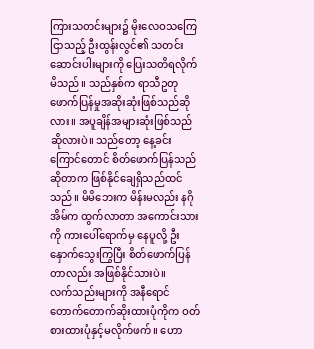ကြားသတင်းများ၌ မိုးလေဝသကြေငြာသည့် ဦးထွန်းလွင်၏ သတင်းဆောင်းပါးများကို ပြေးသတိရလိုက်မိသည်။ သည်နှစ်က ရာသီဥတု ဖောက်ပြန်မှုအဆိုးဆုံးဖြစ်သည်ဆိုလား။ အပူချိန်အများဆုံးဖြစ်သည်ဆိုလားပဲ။ သည်တော့ နေ့ခင်းကြောင်တောင် စိတ်ဖောက်ပြန်သည်ဆိုတာက ဖြစ်နိုင်ချေရှိသည်ထင်သည်။ မိမိဘေးက မိန်းမလည်း နဂိုအိမ်က ထွက်လာတာ အကောင်းသားကို ကားပေါ်ရောက်မှ နေပူလို့ ဦးနှောက်သွေးကြွပြီး စိတ်ဖောက်ပြန်တာလည်း အဖြစ်နိုင်သားပဲ။
လက်သည်းများကို အနီရောင် တောက်တောက်ဆိုးထားပုံကိုက ဝတ်စားထားပုံနှင့်မလိုက်ဖက်။ ဟော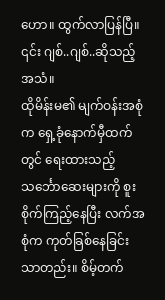ဟော။ ထွက်လာပြန်ပြီ။ ၎င်း ဂျစ်..ဂျစ်..ဆိုသည့်အသံ။
ထိုမိန်းမ၏ မျက်ဝန်းအစုံက ရှေ့ခုံနောက်မှီထက်တွင် ရေးထားသည့် သင်္ဘောဆေးများကို စူးစိုက်ကြည့်နေပြီး လက်အစုံက ကုတ်ခြစ်နေခြင်းသာတည်း။ စိမ့်တက်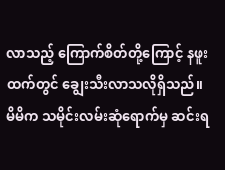လာသည့် ကြောက်စိတ်တို့ကြောင့် နဖူးထက်တွင် ချွေးသီးလာသလိုရှိသည်။ မိမိက သမိုင်းလမ်းဆုံရောက်မှ ဆင်းရ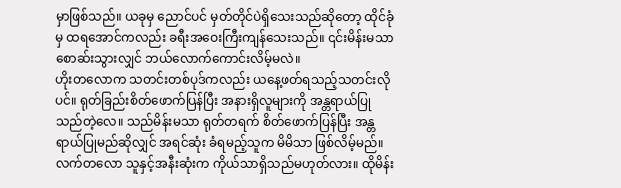မှာဖြစ်သည်။ ယခုမှ ညောင်ပင် မှတ်တိုင်ပဲရှိသေးသည်ဆိုတော့ ထိုင်ခုံမှ ထရအောင်ကလည်း ခရီးအဝေးကြီးကျန်သေးသည်။ ၎င်းမိန်းမသာ စောဆ်းသွားလျှင် ဘယ်လောက်ကောင်းလိမ့်မလဲ။
ဟိုးတလောက သတင်းတစ်ပုဒ်ကလည်း ယနေ့ဖတ်ရသည့်သတင်းလိုပင်။ ရုတ်ခြည်းစိတ်ဖောက်ပြန်ပြီး အနားရှိလူများကို အန္တရာယ်ပြုသည်တဲ့လေ။ သည်မိန်းမသာ ရုတ်တရက် စိတ်ဖောက်ပြန်ပြီး အန္တရာယ်ပြုမည်ဆိုလျှင် အရင်ဆုံး ခံရမည့်သူက မိမိသာ ဖြစ်လိမ့်မည်။ လက်တလော သူနှင့်အနီးဆုံးက ကိုယ်သာရှိသည်မဟုတ်လား။ ထိုမိန်း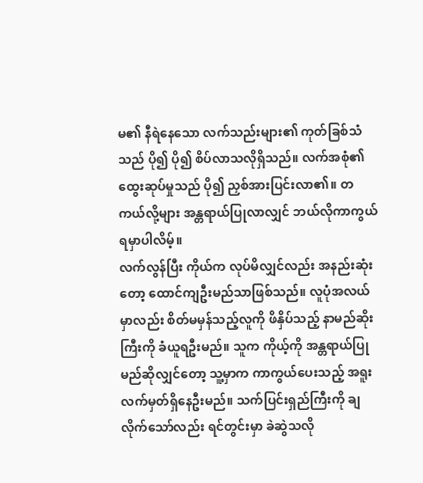မ၏ နီရဲနေသော လက်သည်းများ၏ ကုတ်ခြစ်သံသည် ပို၍ ပို၍ စိပ်လာသလိုရှိသည်။ လက်အစုံ၏ ထွေးဆုပ်မှုသည် ပို၍ ညှစ်အားပြင်းလာ၏။ တကယ်လို့များ အန္တရာယ်ပြုလာလျှင် ဘယ်လိုကာကွယ်ရမှာပါလိမ့်။
လက်လွန်ပြီး ကိုယ်က လုပ်မိလျှင်လည်း အနည်းဆုံးတော့ ထောင်ကျဦးမည်သာဖြစ်သည်။ လူပုံအလယ်မှာလည်း စိတ်မမှန်သည့်လူကို ဖိနှိပ်သည့် နာမည်ဆိုးကြီးကို ခံယူရဦးမည်။ သူက ကိုယ့်ကို အန္တရာယ်ပြုမည်ဆိုလျှင်တော့ သူ့မှာက ကာကွယ်ပေးသည့် အရူးလက်မှတ်ရှိနေဦးမည်။ သက်ပြင်းရှည်ကြီးကို ချလိုက်သော်လည်း ရင်တွင်းမှာ ခဲဆွဲသလို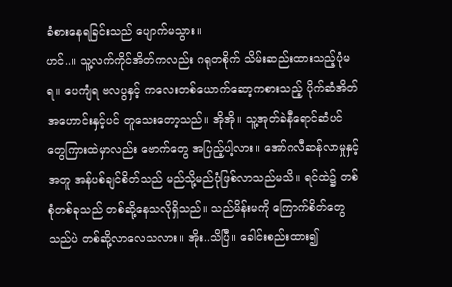ခံစားနေရခြင်းသည် ပျောက်မသွား။
ဟင်..။ သူ့လက်ကိုင်အိတ်ကလည်း ဂရုတစိုက် သိမ်းဆည်းထားသည့်ပုံမရ။ ပေကျံရ ဗလပွနှင့် ကလေးတစ်ယောက်ဆော့ကစားသည့် ပိုက်ဆံအိတ်အဟောင်းနှင့်ပင် တူသေးတော့သည်။ အိုအို။ သူ့အုတ်ခဲနီရောင်ဆံပင်တွေကြားထဲမှာလည်း ဗောက်တွေ အပြည့်ပါ့လား။ အော်ဂလီဆန်လာမှုနှင့်အတူ အန်ပစ်ချင်စိတ်သည် မည်သို့မည်ပုံဖြစ်လာသည်မသိ။ ရင်ထဲ၌ တစ်စုံတစ်ခုသည် တစ်ဆို့နေသလိုရှိသည်။ သည်မိန်းမကို ကြောက်စိတ်တွေသည်ပဲ တစ်ဆို့လာလေသလား။ အိုး..သိပြီ။ ခေါင်းစည်းထား၍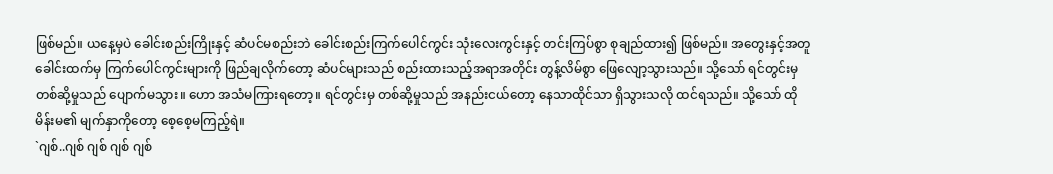ဖြစ်မည်။ ယနေ့မှပဲ ခေါင်းစည်းကြိုးနှင့် ဆံပင်မစည်းဘဲ ခေါင်းစည်းကြက်ပေါင်ကွင်း သုံးလေးကွင်းနှင့် တင်းကြပ်စွာ စုချည်ထား၍ ဖြစ်မည်။ အတွေးနှင့်အတူ ခေါင်းထက်မှ ကြက်ပေါင်ကွင်းများကို ဖြည်ချလိုက်တော့ ဆံပင်များသည် စည်းထားသည့်အရာအတိုင်း တွန့်လိမ်စွာ ဖြေလျော့သွားသည်။ သို့သော် ရင်တွင်းမှ တစ်ဆို့မှုသည် ပျောက်မသွား။ ဟော အသံမကြားရတော့။ ရင်တွင်းမှ တစ်ဆို့မှုသည် အနည်းငယ်တော့ နေသာထိုင်သာ ရှိသွားသလို ထင်ရသည်။ သို့သော် ထိုမိန်းမ၏ မျက်နှာကိုတော့ စေ့စေ့မကြည့်ရဲ။
`ဂျစ်..ဂျစ် ဂျစ် ဂျစ် ဂျစ်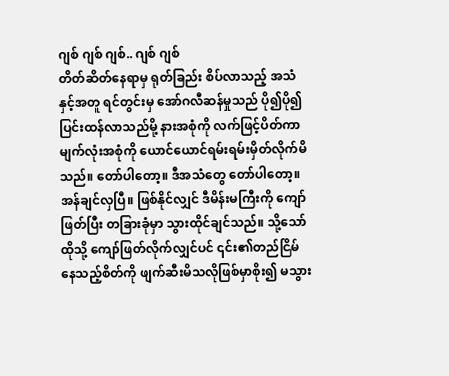ဂျစ် ဂျစ် ဂျစ်.. ဂျစ် ဂျစ်
တိတ်ဆိတ်နေရာမှ ရုတ်ခြည်း စိပ်လာသည့် အသံနှင့်အတူ ရင်တွင်းမှ အော်ဂလီဆန်မှုသည် ပို၍ပို၍ ပြင်းထန်လာသည်မို့ နားအစုံကို လက်ဖြင့်ပိတ်ကာ မျက်လုံးအစုံကို ယောင်ယောင်ရမ်းရမ်းမှိတ်လိုက်မိသည်။ တော်ပါတော့။ ဒီအသံတွေ တော်ပါတော့။ အန်ချင်လှပြီ။ ဖြစ်နိုင်လျှင် ဒီမိန်းမကြီးကို ကျော်ဖြတ်ပြီး တခြားခုံမှာ သွားထိုင်ချင်သည်။ သို့သော် ထိုသို့ ကျော်ဖြတ်လိုက်လျှင်ပင် ၎င်း၏တည်ငြိမ်နေသည့်စိတ်ကို ဖျက်ဆီးမိသလိုဖြစ်မှာစိုး၍ မသွား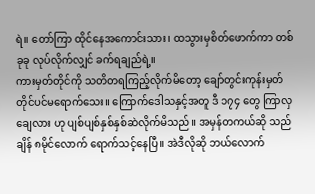ရဲ။ တော်ကြာ ထိုင်နေအကောင်းသား၊ ထသွားမှစိတ်ဖောက်ကာ တစ်ခုခု လုပ်လိုက်လျှင် ခက်ရချည်ရဲ့။
ကားမှတ်တိုင်ကို သတိတရကြည့်လိုက်မိတော့ ချော်တွင်းကုန်းမှတ်တိုင်ပင်မရောက်သေး။ ကြောက်ဒေါသနှင့်အတူ ဒီ ၁၇၄ တွေ ကြာလှချေလား ဟု ပျစ်ပျစ်နှစ်နှစ်ဆဲလိုက်မိသည်။ အမှန်တကယ်ဆို သည်ချိန် ၈မိုင်လောက် ရောက်သင့်နေပြီ။ အဲဒီလိုဆို ဘယ်လောက်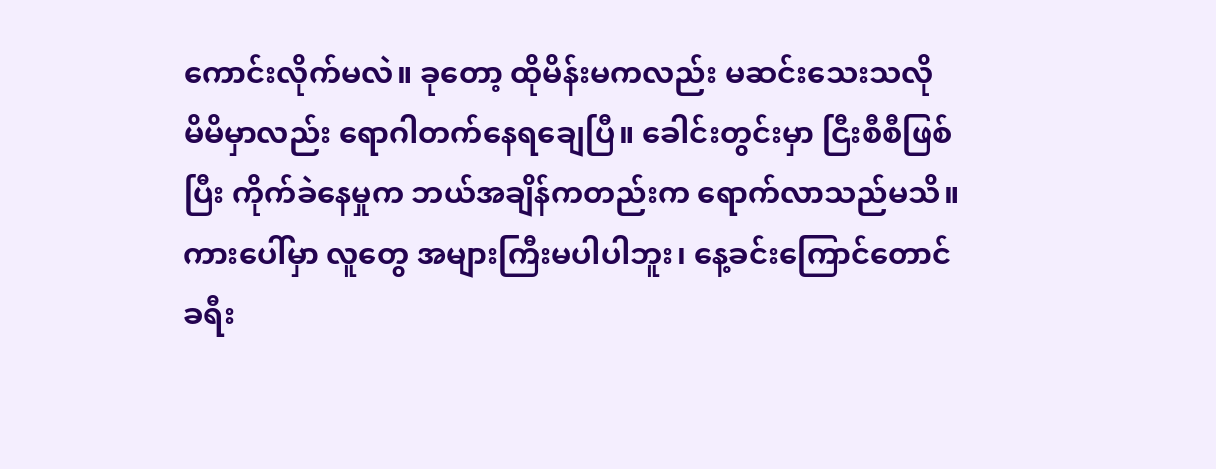ကောင်းလိုက်မလဲ။ ခုတော့ ထိုမိန်းမကလည်း မဆင်းသေးသလို မိမိမှာလည်း ရောဂါတက်နေရချေပြီ။ ခေါင်းတွင်းမှာ ငြီးစီစီဖြစ်ပြီး ကိုက်ခဲနေမှုက ဘယ်အချိန်ကတည်းက ရောက်လာသည်မသိ။
ကားပေါ်မှာ လူတွေ အများကြီးမပါပါဘူး၊ နေ့ခင်းကြောင်တောင် ခရီး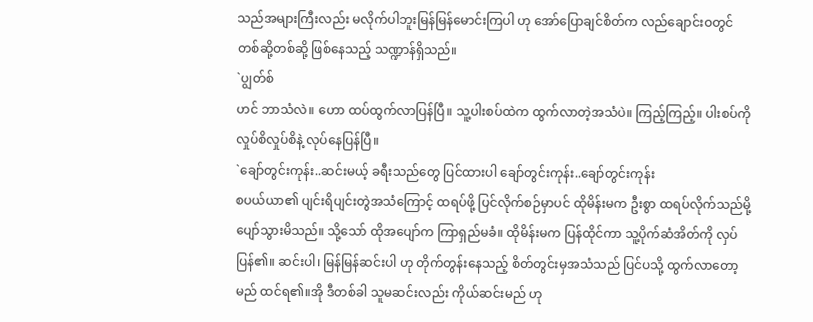သည်အများကြီးလည်း မလိုက်ပါဘူးမြန်မြန်မောင်းကြပါ ဟု အော်ပြောချင်စိတ်က လည်ချောင်းဝတွင် တစ်ဆို့တစ်ဆို့ ဖြစ်နေသည့် သဏ္ဍာန်ရှိသည်။
`ပျွတ်စ်
ဟင် ဘာသံလဲ။ ဟော ထပ်ထွက်လာပြန်ပြီ။ သူ့ပါးစပ်ထဲက ထွက်လာတဲ့အသံပဲ။ ကြည့်ကြည့်။ ပါးစပ်ကို လှုပ်စိလှုပ်စိနဲ့ လုပ်နေပြန်ပြီ။
`ချော်တွင်းကုန်း..ဆင်းမယ့် ခရီးသည်တွေ ပြင်ထားပါ ချော်တွင်းကုန်း..ချော်တွင်းကုန်း
စပယ်ယာ၏ ပျင်းရိပျင်းတွဲအသံကြောင့် ထရပ်ဖို့ ပြင်လိုက်စဉ်မှာပင် ထိုမိန်းမက ဦးစွာ ထရပ်လိုက်သည်မို့ ပျော်သွားမိသည်။ သို့သော် ထိုအပျော်က ကြာရှည်မခံ။ ထိုမိန်းမက ပြန်ထိုင်ကာ သူ့ပိုက်ဆံအိတ်ကို လှပ်ပြန်၏။ ဆင်းပါ၊ မြန်မြန်ဆင်းပါ ဟု တိုက်တွန်းနေသည့် စိတ်တွင်းမှအသံသည် ပြင်ပသို့ ထွက်လာတော့မည် ထင်ရ၏။အို ဒီတစ်ခါ သူမဆင်းလည်း ကိုယ်ဆင်းမည် ဟု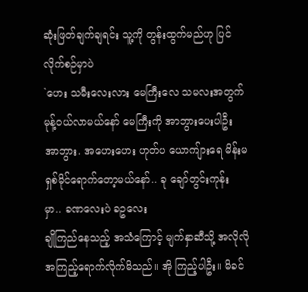ဆုံးဖြတ်ချက်ချရင်း သူ့ကို တွန်းထွက်မည်ဟု ပြင်လိုက်စဉ်မှာပဲ
`ဟေး သမီးလေးလား မေကြီးလေ သမလးအတွက် မုန့်ဝယ်လာမယ်နော် မေကြီးကို အာဘွားပေးပါဦး အာဘွား. အဟေးဟေး ဟုတ်ပ ယောကျ်ားရေ မိန်းမ ရှစ်မိုင်ရောက်တော့မယ်နော်.. ခု ချော်တွင်းကုန်း မှာ.. ခဏလေးပဲ ခဥလေး
ချိုကြည်နေသည့် အသံကြောင့် မျက်နှာဆီသို့ အလိုလိုအကြည့်ရောက်လိုက်မိသည်။ အို ကြည့်ပါဦး။ မိခင်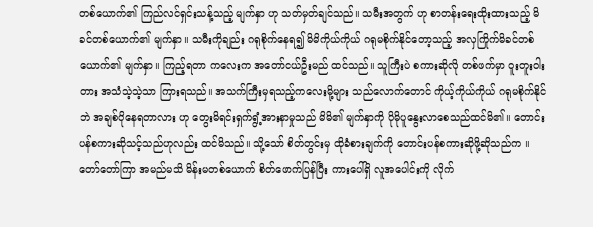တစ်ယောက်၏ ကြည်လင်ရှင်းသန့်သည့် မျက်နှာ ဟု သတ်မှတ်ချင်သည်။ သမီးအတွက် ဟု စာတန်းရေးထိုးထားသည့် မိခင်တစ်ယောက်၏ မျက်နှာ။ သမီးကိုချည်း ဂရုစိုက်နေရ၍ မိမိကိုယ်ကိုယ် ဂရုမစိုက်နိုင်တော့သည့် အလှကြိုက်မိခင်တစ်ယောက်၏ မျက်နှာ။ ကြည့်ရတာ ကလေးက အတော်ငယ်ဦးမည် ထင်သည်။ သူကြီးပဲ စကားဆိုလို တစ်ဖက်မှာ ဝူးတူးဝါးတား အသံသဲ့သဲ့သာ ကြားရသည်။ အသက်ကြီးမှရသည့်ကလေးမို့များ သည်လောက်တောင် ကိုယ့်ကိုယ်ကိုယ် ဂရုမစိုက်နိုင်ဘဲ အချစ်ပိုနေရတာလား ဟု တွေးမိရင်းရှက်ရွံ့အားနာမှုသည် မိမိ၏ မျက်နှာကို ပိုမိုပူနွေးလာစေသည်ထင်မိ၏။ တောင်းပန်စကားဆိုသင့်သည်ဟုလည်း ထင်မိသည်။ သို့သော် စိတ်တွင်းမှ ထိုခံစားချက်ကို တောင်းပန်စကားဆိုဖို့ဆိုသည်က ။
တော်တော်ကြာ အမည်မသိ မိန်းမတစ်ယောက် စိတ်ဖောက်ပြန်ပြီး ကားပေါ်ရှိ လူအပေါင်းကို လိုက်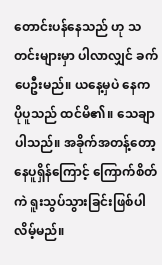တောင်းပန်နေသည် ဟု သတင်းများမှာ ပါလာလျှင် ခက်ပေဦးမည်။ ယနေ့မှပဲ နေက ပိုပူသည် ထင်မိ၏။ သေချာပါသည်။ အခိုက်အတန့်တော့ နေပူရှိန်ကြောင့် ကြောက်စိတ်ကဲ ရူးသွပ်သွားခြင်းဖြစ်ပါလိမ့်မည်။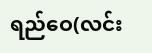ရည်ဝေ(လင်း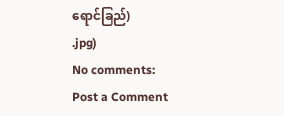ရောင်ခြည်)
.jpg)
No comments:
Post a Comment